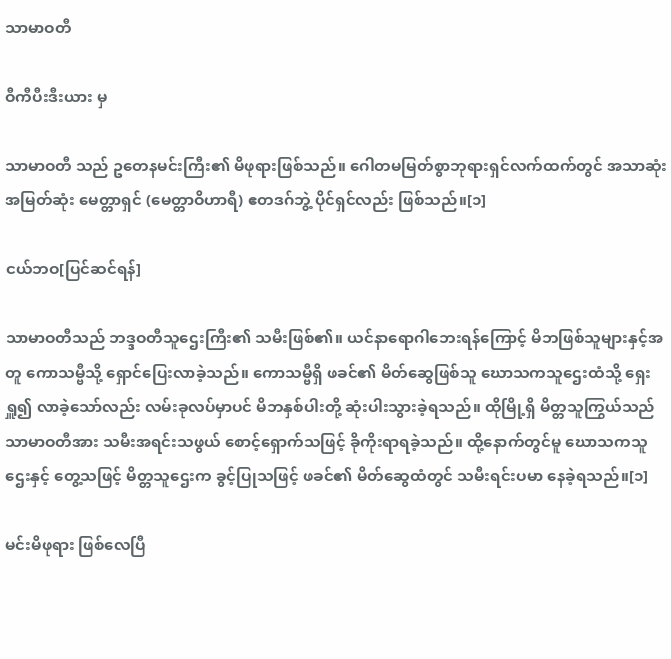သာမာဝတီ

ဝီကီပီးဒီးယား မှ

သာမာဝတီ သည် ဥတေနမင်းကြီး၏ မိဖုရားဖြစ်သည်။ ဂေါတမမြတ်စွာဘုရားရှင်လက်ထက်တွင် အသာဆုံး အမြတ်ဆုံး မေတ္တာရှင် (မေတ္တာဝိဟာရီ) ဧတဒဂ်ဘွဲ့ ပိုင်ရှင်လည်း ဖြစ်သည်။[၁]

ငယ်ဘဝ[ပြင်ဆင်ရန်]

သာမာဝတီသည် ဘဒ္ဒဝတီသူဌေးကြီး၏ သမီးဖြစ်၏။ ယင်နာရောဂါဘေးရန်ကြောင့် မိဘဖြစ်သူများနှင့်အတူ ကောသမ္ဗီသို့ ရှောင်ပြေးလာခဲ့သည်။ ကောသမ္ဗီရှိ ဖခင်၏ မိတ်ဆွေဖြစ်သူ ဃောသကသူဌေးထံသို့ ရှေးရှူ၍ လာခဲ့သော်လည်း လမ်းခုလပ်မှာပင် မိဘနှစ်ပါးတို့ ဆုံးပါးသွားခဲ့ရသည်။ ထိုမြို့ရှိ မိတ္တသူကြွယ်သည် သာမာဝတီအား သမီးအရင်းသဖွယ် စောင့်ရှောက်သဖြင့် ခိုကိုးရာရခဲ့သည်။ ထို့နောက်တွင်မူ ဃောသကသူဌေးနှင့် တွေ့သဖြင့် မိတ္တသူဌေးက ခွင့်ပြုသဖြင့် ဖခင်၏ မိတ်ဆွေထံတွင် သမီးရင်းပမာ နေခဲ့ရသည်။[၁]

မင်းမိဖုရား ဖြစ်လေပြီ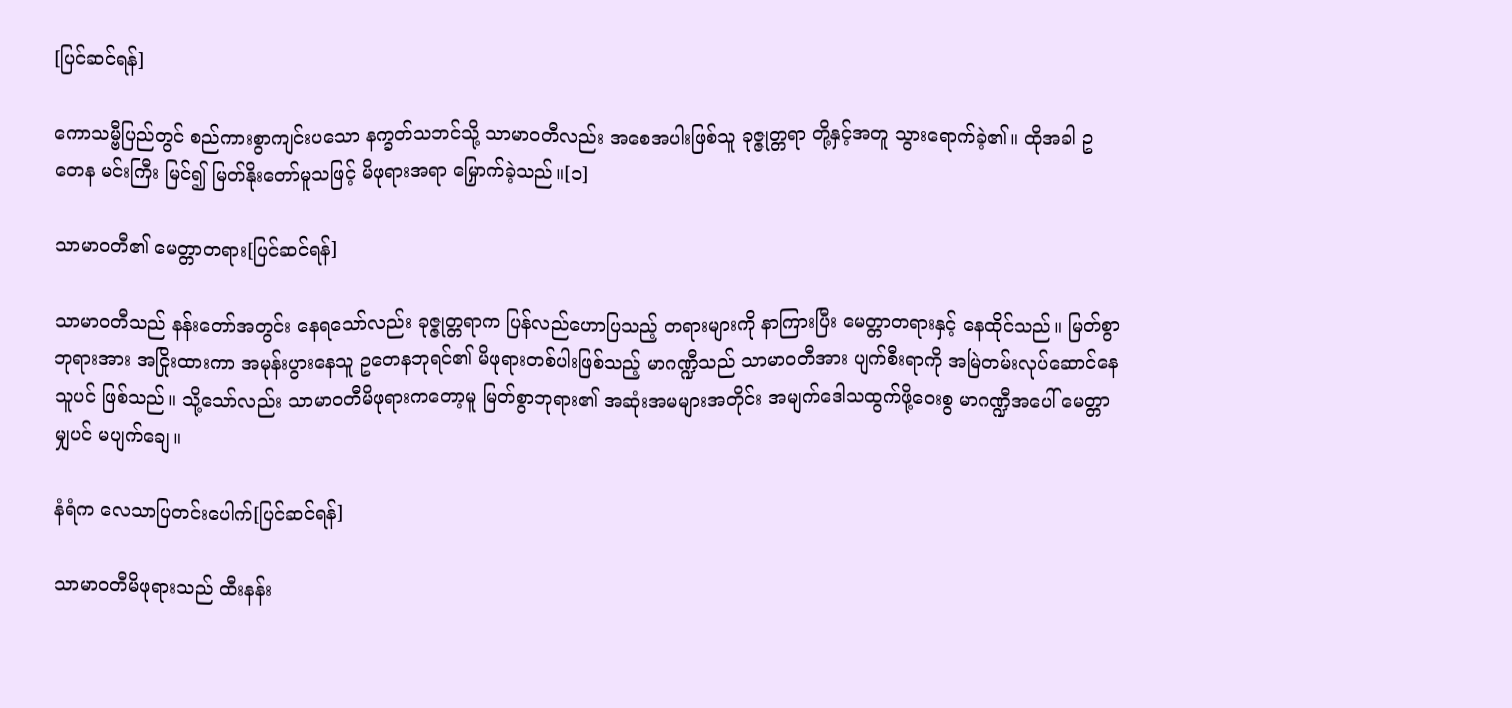[ပြင်ဆင်ရန်]

ကောသမ္ဗီပြည်တွင် စည်ကားစွာကျင်းပသော နက္ခတ်သဘင်သို့ သာမာဝတီလည်း အစေအပါးဖြစ်သူ ခုဇ္ဇုတ္တရာ တို့နှင့်အတူ သွားရောက်ခဲ့၏။ ထိုအခါ ဥတေန မင်းကြီး မြင်၍ မြတ်နိုးတော်မူသဖြင့် မိဖုရားအရာ မြှောက်ခဲ့သည်။[၁]

သာမာဝတီ၏ မေတ္တာတရား[ပြင်ဆင်ရန်]

သာမာဝတီသည် နန်းတော်အတွင်း နေရသော်လည်း ခုဇ္ဇုတ္တရာက ပြန်လည်ဟောပြသည့် တရားများကို နာကြားပြီး မေတ္တာတရားနှင့် နေထိုင်သည်။ မြတ်စွာဘုရားအား အငြိုးထားကာ အမုန်းပွားနေသူ ဥတေနဘုရင်၏ မိဖုရားတစ်ပါးဖြစ်သည့် မာဂဏ္ဍီသည် သာမာဝတီအား ပျက်စီးရာကို အမြဲတမ်းလုပ်ဆောင်နေသူပင် ဖြစ်သည်။ သို့သော်လည်း သာမာဝတီမိဖုရားကတော့မူ မြတ်စွာဘုရား၏ အဆုံးအမများအတိုင်း အမျက်ဒေါသထွက်ဖို့ဝေးစွ မာဂဏ္ဍီအပေါ် မေတ္တာမျှပင် မပျက်ချေ။

နံရံက လေသာပြတင်းပေါက်[ပြင်ဆင်ရန်]

သာမာဝတီမိဖုရားသည် ထီးနန်း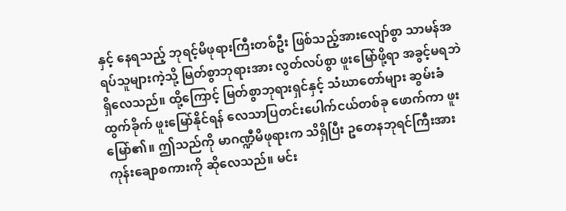နှင့် နေရသည့် ဘုရင့်မိဖုရားကြီးတစ်ဦး ဖြစ်သည့်အားလျော်စွာ သာမန်အရပ်သူများကဲ့သို့ မြတ်စွာဘုရားအား လွတ်လပ်စွာ ဖူးမြော်ဖို့ရာ အခွင့်မရဘဲ ရှိလေသည်။ ထို့ကြောင့် မြတ်စွာဘုရားရှင်နှင့် သံဃာတော်များ ဆွမ်းခံထွက်ခိုက် ဖူးမြော်နိုင်ရန် လေသာပြတင်းပေါက်ငယ်တစ်ခု ဖောက်ကာ ဖူးမြော်၏။ ဤသည်ကို မာဂဏ္ဍီမိဖုရားက သိရှိပြီး ဥတေနဘုရင်ကြီးအား ကုန်းချောစကားကို ဆိုလေသည်။ မင်း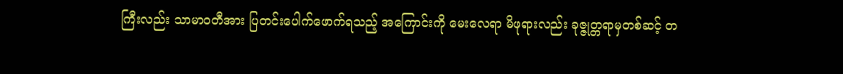ကြီးလည်း သာမာဝတီအား ပြတင်းပေါက်ဖောက်ရသည့် အကြောင်းကို မေးလေရာ မိဖုရားလည်း ခုဇ္ဇုတ္တရာမှတစ်ဆင့် တ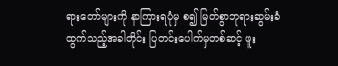ရားတော်များကို နာကြားရပုံမှ စ၍ မြတ်စွာဘုရားဆွမ်းခံထွက်သည့်အခါတိုင်း ပြတင်းပေါက်မှတစ်ဆင့် ဖူး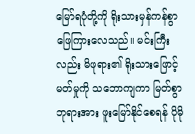မြော်ရပုံတို့ကို ရိုးသားမှန်ကန်စွာ ဖြေကြားလေသည်။ မင်းကြီးလည်း မိဖုရား၏ ရိုးသားဖြောင့်မတ်မှုကို သဘောကျကာ မြတ်စွာဘုရားအား ဖူးမြော်နိုင်စေရန် ပိုမို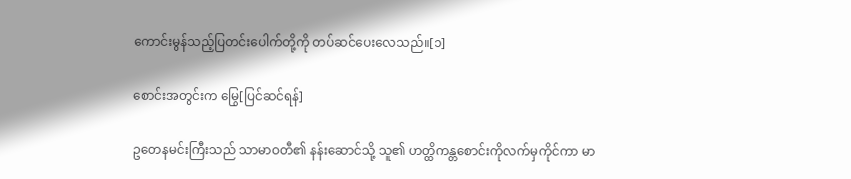ကောင်းမွန်သည့်ပြတင်းပေါက်တို့ကို တပ်ဆင်ပေးလေသည်။[၁]

စောင်းအတွင်းက မြွေ[ပြင်ဆင်ရန်]

ဥတေနမင်းကြီးသည် သာမာဝတီ၏ နန်းဆောင်သို့ သူ၏ ဟတ္ထိကန္တစောင်းကိုလက်မှကိုင်ကာ မာ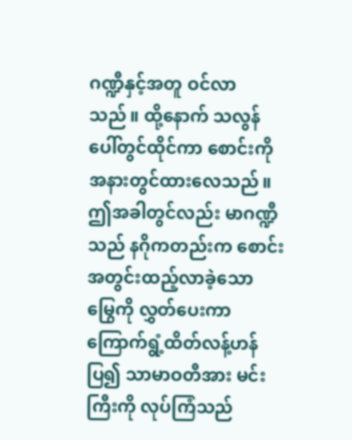ဂဏ္ဍီနှင့်အတူ ဝင်လာသည်။ ထို့နောက် သလွန်ပေါ်တွင်ထိုင်ကာ စောင်းကို အနားတွင်ထားလေသည်။ ဤအခါတွင်လည်း မာဂဏ္ဍီသည် နဂိုကတည်းက စောင်းအတွင်းထည့်လာခဲ့သော မြွေကို လွှတ်ပေးကာ ကြောက်ရွံ့ထိတ်လန့်ဟန်ပြ၍ သာမာဝတီအား မင်းကြီးကို လုပ်ကြံသည်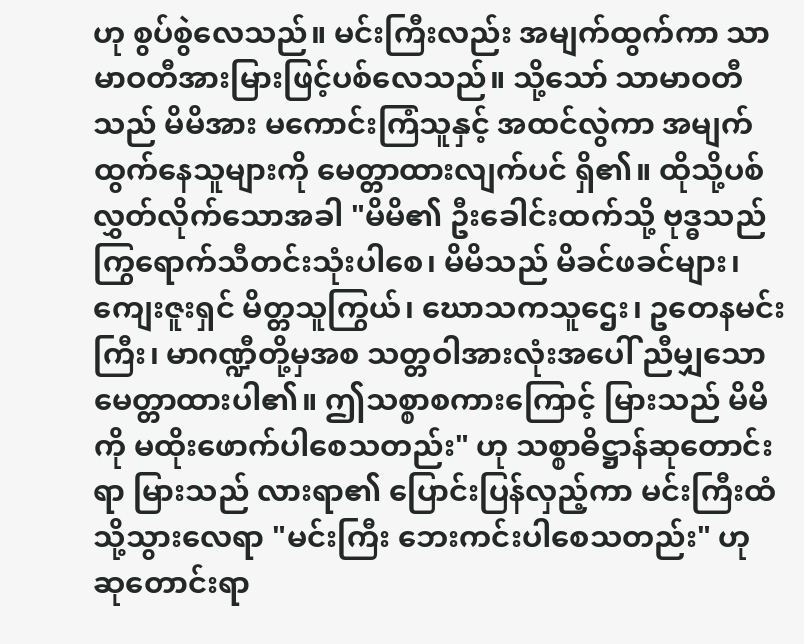ဟု စွပ်စွဲလေသည်။ မင်းကြီးလည်း အမျက်ထွက်ကာ သာမာဝတီအားမြားဖြင့်ပစ်လေသည်။ သို့သော် သာမာဝတီသည် မိမိအား မကောင်းကြံသူနှင့် အထင်လွဲကာ အမျက်ထွက်နေသူများကို မေတ္တာထားလျက်ပင် ရှိ၏။ ထိုသို့ပစ်လွှတ်လိုက်သောအခါ "မိမိ၏ ဦးခေါင်းထက်သို့ ဗုဒ္ဓသည် ကြွရောက်သီတင်းသုံးပါစေ၊ မိမိသည် မိခင်ဖခင်များ၊ ကျေးဇူးရှင် မိတ္တသူကြွယ်၊ ဃောသကသူဌေး၊ ဥတေနမင်းကြီး၊ မာဂဏ္ဍီတို့မှအစ သတ္တဝါအားလုံးအပေါ် ညီမျှသော မေတ္တာထားပါ၏။ ဤသစ္စာစကားကြောင့် မြားသည် မိမိကို မထိုးဖောက်ပါစေသတည်း" ဟု သစ္စာဓိဋ္ဌာန်ဆုတောင်းရာ မြားသည် လားရာ၏ ပြောင်းပြန်လှည့်ကာ မင်းကြီးထံ သို့သွားလေရာ "မင်းကြီး ဘေးကင်းပါစေသတည်း" ဟု ဆုတောင်းရာ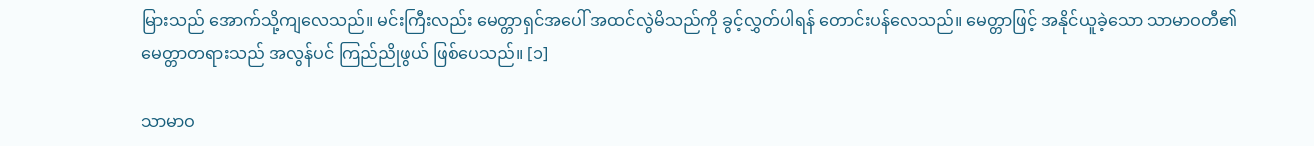မြားသည် အောက်သို့ကျလေသည်။ မင်းကြီးလည်း မေတ္တာရှင်အပေါ် အထင်လွဲမိသည်ကို ခွင့်လွှတ်ပါရန် တောင်းပန်လေသည်။ မေတ္တာဖြင့် အနိုင်ယူခဲ့သော သာမာဝတီ၏ မေတ္တာတရားသည် အလွန်ပင် ကြည်ညိုဖွယ် ဖြစ်ပေသည်။ [၁]

သာမာဝ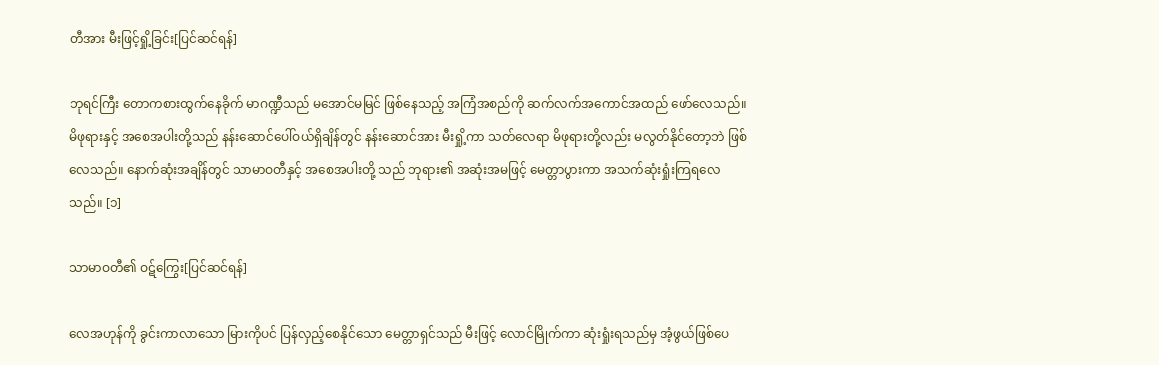တီအား မီးဖြင့်ရှို့ခြင်း[ပြင်ဆင်ရန်]

ဘုရင်ကြီး တောကစားထွက်နေခိုက် မာဂဏ္ဍီသည် မအောင်မမြင် ဖြစ်နေသည့် အကြံအစည်ကို ဆက်လက်အကောင်အထည် ဖော်လေသည်။ မိဖုရားနှင့် အစေအပါးတို့သည် နန်းဆောင်ပေါ်ဝယ်ရှိချိန်တွင် နန်းဆောင်အား မီးရှို့ကာ သတ်လေရာ မိဖုရားတို့လည်း မလွတ်နိုင်တော့ဘဲ ဖြစ်လေသည်။ နောက်ဆုံးအချိန်တွင် သာမာဝတီနှင့် အစေအပါးတို့ သည် ဘုရား၏ အဆုံးအမဖြင့် မေတ္တာပွားကာ အသက်ဆုံးရှုံးကြရလေသည်။ [၁]

သာမာဝတီ၏ ဝဋ်ကြွေး[ပြင်ဆင်ရန်]

လေအဟုန်ကို ခွင်းကာလာသော မြားကိုပင် ပြန်လှည့်စေနိုင်သော မေတ္တာရှင်သည် မီးဖြင့် လောင်မြိုက်ကာ ဆုံးရှုံးရသည်မှ အံ့ဖွယ်ဖြစ်ပေ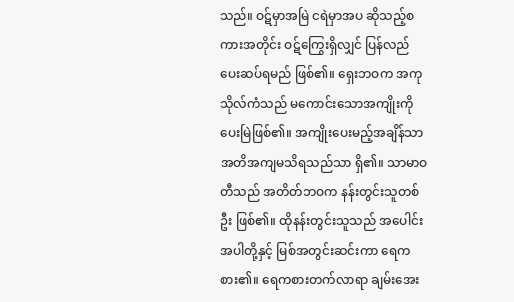သည်။ ဝဋ်မှာအမြဲ ငရဲမှာအပ ဆိုသည့်စကားအတိုင်း ဝဋ်ကြွေးရှိလျှင် ပြန်လည်ပေးဆပ်ရမည် ဖြစ်၏။ ရှေးဘဝက အကုသိုလ်ကံသည် မကောင်းသောအကျိုးကို ပေးမြဲဖြစ်၏။ အကျိုးပေးမည့်အချိန်သာ အတိအကျမသိရသည်သာ ရှိ၏။ သာမာဝတီသည် အတိတ်ဘဝက နန်းတွင်းသူတစ်ဦး ဖြစ်၏။ ထိုနန်းတွင်းသူသည် အပေါင်းအပါတို့နှင့် မြစ်အတွင်းဆင်းကာ ရေကစား၏။ ရေကစားတက်လာရာ ချမ်းအေး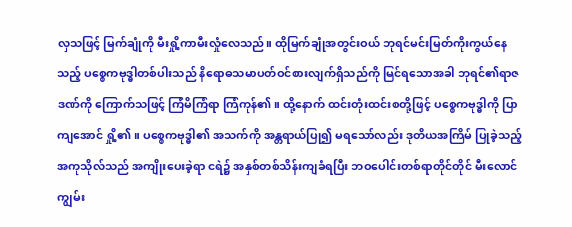လှသဖြင့် မြက်ချုံကို မီးရှို့ကာမီးလှုံလေသည်။ ထိုမြက်ချုံအတွင်းဝယ် ဘုရင်မင်းမြတ်ကိုးကွယ်နေသည့် ပစ္စေကဗုဒ္ဓါတစ်ပါးသည် နိရောဓသမာပတ်ဝင်စားလျက်ရှိသည်ကို မြင်ရသောအခါ ဘုရင်၏ရာဇဒဏ်ကို ကြောက်သဖြင့် ကြံမိကြံရာ ကြံကုန်၏။ ထို့နောက် ထင်းတုံးထင်းစတို့ဖြင့် ပစ္စေကဗုဒ္ဓါကို ပြာကျအောင် ရှို့၏။ ပစ္စေကဗုဒ္ဓါ၏ အသက်ကို အန္တရာယ်ပြု၍ မရသော်လည်း ဒုတိယအကြိမ် ပြုခဲ့သည့် အကုသိုလ်သည် အကျိုးပေးခဲ့ရာ ငရဲ၌ အနှစ်တစ်သိန်းကျခံရပြီး ဘဝပေါင်းတစ်ရာတိုင်တိုင် မီးလောင်ကျွမ်း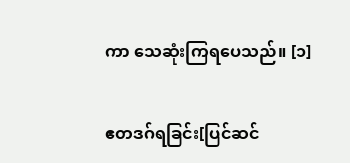ကာ သေဆုံးကြရပေသည်။ [၁]

ဧတဒဂ်ရခြင်း[ပြင်ဆင်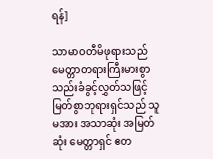ရန်]

သာမာဝတီမိဖုရားသည် မေတ္တာတရားကြီးမားစွာ သည်းခံခွင့်လွှတ်သဖြင့် မြတ်စွာဘုရားရှင်သည် သူမအား အသာဆုံး အမြတ်ဆုံး မေတ္တာရှင် ဧတ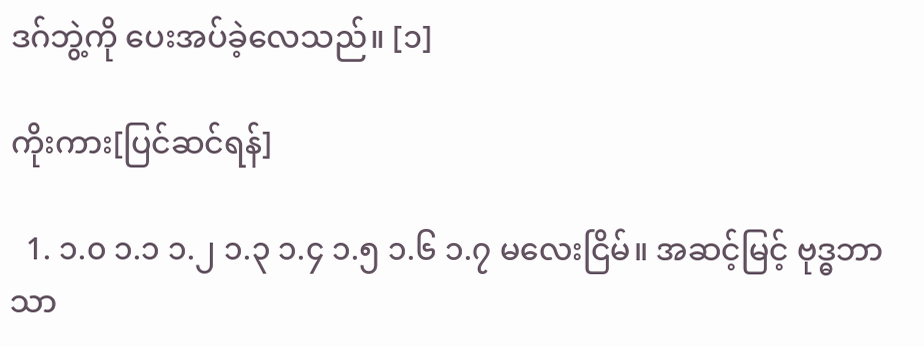ဒဂ်ဘွဲ့ကို ပေးအပ်ခဲ့လေသည်။ [၁]

ကိုးကား[ပြင်ဆင်ရန်]

  1. ၁.၀ ၁.၁ ၁.၂ ၁.၃ ၁.၄ ၁.၅ ၁.၆ ၁.၇ မလေးငြိမ်။ အဆင့်မြင့် ဗုဒ္ဓဘာသာ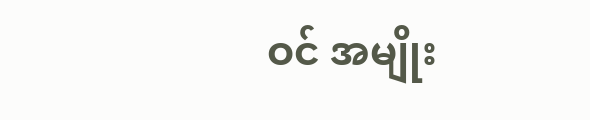ဝင် အမျိုး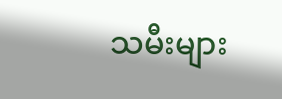သမီးများ